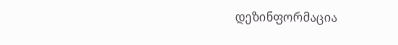დეზინფორმაცია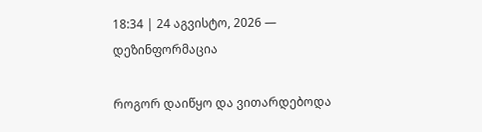18:34 | 24 აგვისტო, 2026 — დეზინფორმაცია

როგორ დაიწყო და ვითარდებოდა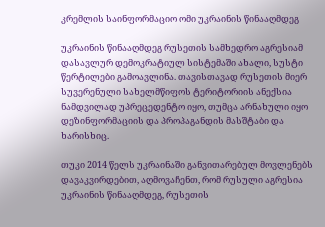კრემლის საინფორმაციო ომი უკრაინის წინააღმდეგ

უკრაინის წინააღმდეგ რუსეთის სამხედრო აგრესიამ დასავლურ დემოკრატიულ სისტემაში ახალი, სუსტი წერტილები გამოავლინა. თავისთავად რუსეთის მიერ სუვერენული სახელმწიფოს ტერიტორიის ანექსია ნამდვილად უპრეცედენტო იყო, თუმცა არნახული იყო დეზინფორმაციის და პროპაგანდის მასშტაბი და ხარისხიც.

თუკი 2014 წელს უკრაინაში განვითარებულ მოვლენებს დავაკვირდებით, აღმოვაჩენთ, რომ რუსული აგრესია უკრაინის წინააღმდეგ, რუსეთის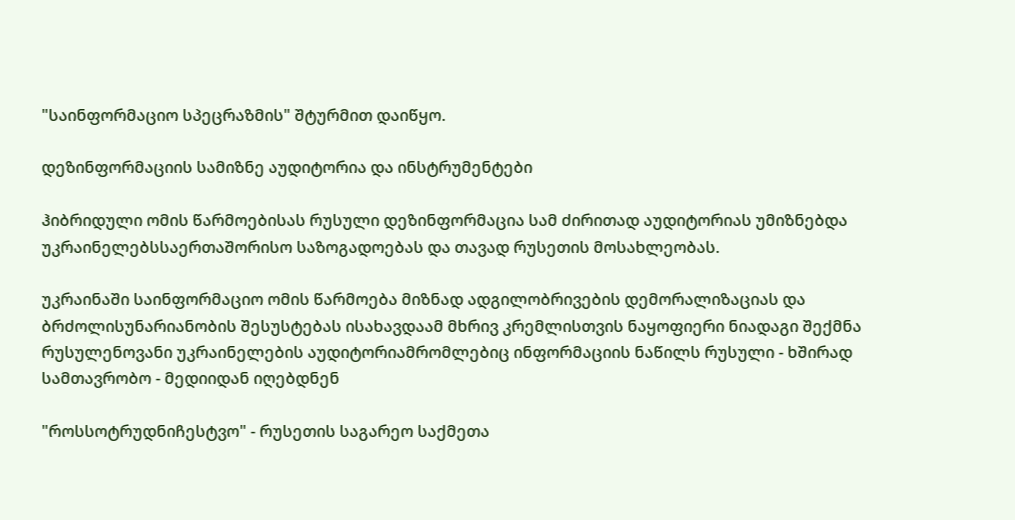"საინფორმაციო სპეცრაზმის" შტურმით დაიწყო.

დეზინფორმაციის სამიზნე აუდიტორია და ინსტრუმენტები

ჰიბრიდული ომის წარმოებისას რუსული დეზინფორმაცია სამ ძირითად აუდიტორიას უმიზნებდა უკრაინელებსსაერთაშორისო საზოგადოებას და თავად რუსეთის მოსახლეობას.

უკრაინაში საინფორმაციო ომის წარმოება მიზნად ადგილობრივების დემორალიზაციას და ბრძოლისუნარიანობის შესუსტებას ისახავდაამ მხრივ კრემლისთვის ნაყოფიერი ნიადაგი შექმნა რუსულენოვანი უკრაინელების აუდიტორიამრომლებიც ინფორმაციის ნაწილს რუსული - ხშირად სამთავრობო - მედიიდან იღებდნენ

"როსსოტრუდნიჩესტვო" - რუსეთის საგარეო საქმეთა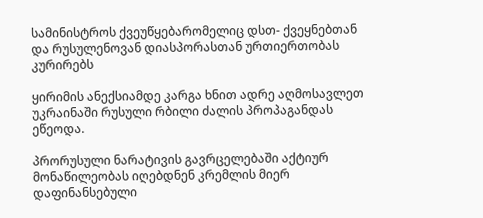სამინისტროს ქვეუწყებარომელიც დსთ- ქვეყნებთან და რუსულენოვან დიასპორასთან ურთიერთობას კურირებს

ყირიმის ანექსიამდე კარგა ხნით ადრე აღმოსავლეთ უკრაინაში რუსული რბილი ძალის პროპაგანდას ეწეოდა.

პრორუსული ნარატივის გავრცელებაში აქტიურ მონაწილეობას იღებდნენ კრემლის მიერ დაფინანსებული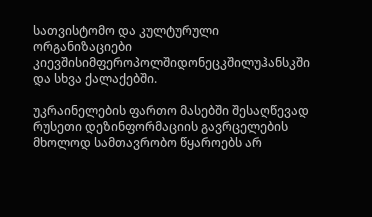სათვისტომო და კულტურული ორგანიზაციები კიევშისიმფეროპოლშიდონეცკშილუჰანსკში და სხვა ქალაქებში.

უკრაინელების ფართო მასებში შესაღწევად რუსეთი დეზინფორმაციის გავრცელების მხოლოდ სამთავრობო წყაროებს არ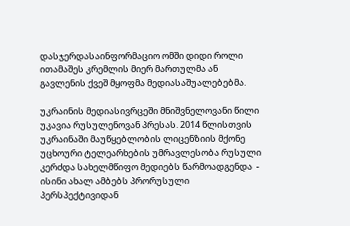დასჯერდასაინფორმაციო ომში დიდი როლი ითამაშეს კრემლის მიერ მართულმა ან გავლენის ქვეშ მყოფმა მედიასაშუალებებმა.

უკრაინის მედიასივრცეში მნიშვნელოვანი წილი უკავია რუსულენოვან პრესას. 2014 წლისთვის უკრაინაში მაუწყებლობის ლიცენზიის მქონე უცხოური ტელეარხების უმრავლესობა რუსული კერძდა სახელმწიფო მედიებს წარმოადგენდა  - ისინი ახალ ამბებს პრორუსული პერსპექტივიდან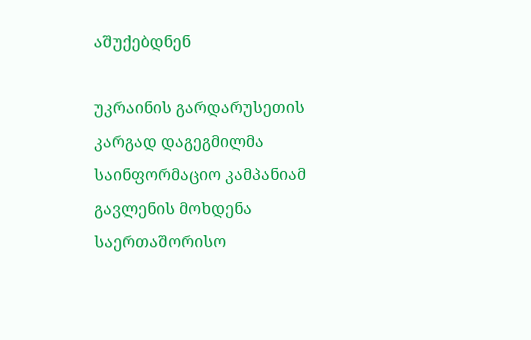აშუქებდნენ

უკრაინის გარდარუსეთის კარგად დაგეგმილმა საინფორმაციო კამპანიამ გავლენის მოხდენა საერთაშორისო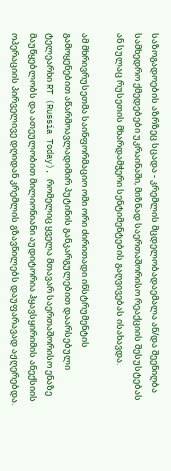საზოგადოების აზრზეც სცადა - კრემლის მცდელობადაემალა ან/და შეენიღბა სამხედრო ქმედებები უკრაინაში, მიზნად საერთაშორისო რეაქციის შესუსტებას ან სულაც რუსეთის მხარდამჭერი სენტიმენტების გაღვივებას ისახავდა.

ამ მხრივრუსეთმა საინფორმაციო ომი ორი ძირითადი ინსტრუმენტის გამოყენებით აწარმოავლადიმირ პუტინის განკარგულებით დაარსებული ტელეარხი RT (Russia Today), რომელიც ყველა მთავარ საერთაშორისო ენაზე მაუწყებლობს და ათეულობით მილიონიანი აუდიტორია ჰყავსყირიმის ანექსიის ოპერაციის პირველივე დღიდან კრემლის გზავნილებს დაუფარავად აჟღერებდა.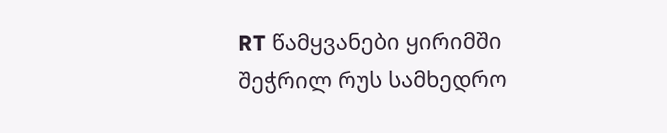RT წამყვანები ყირიმში შეჭრილ რუს სამხედრო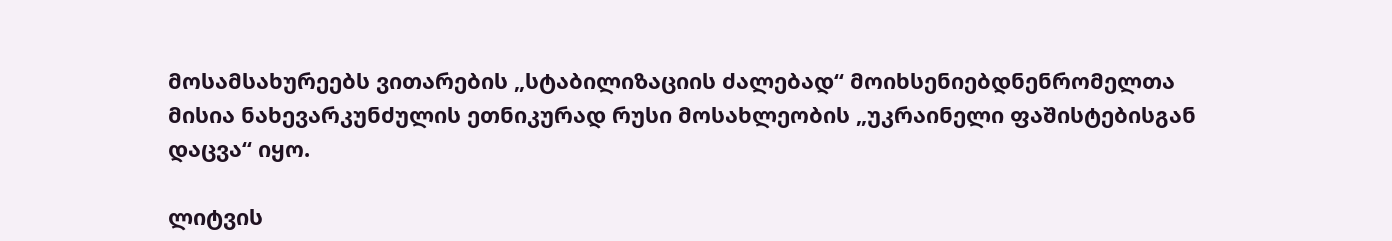მოსამსახურეებს ვითარების „სტაბილიზაციის ძალებად“ მოიხსენიებდნენრომელთა მისია ნახევარკუნძულის ეთნიკურად რუსი მოსახლეობის „უკრაინელი ფაშისტებისგან დაცვა“ იყო.

ლიტვის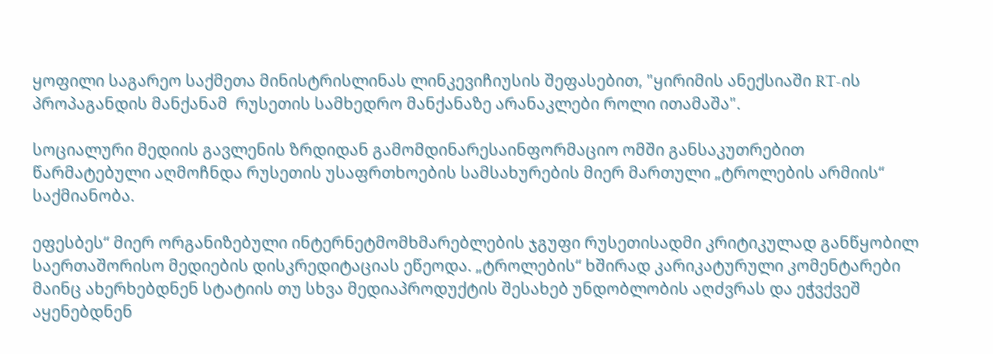ყოფილი საგარეო საქმეთა მინისტრისლინას ლინკევიჩიუსის შეფასებით, "ყირიმის ანექსიაში RT-ის პროპაგანდის მანქანამ  რუსეთის სამხედრო მანქანაზე არანაკლები როლი ითამაშა".

სოციალური მედიის გავლენის ზრდიდან გამომდინარესაინფორმაციო ომში განსაკუთრებით წარმატებული აღმოჩნდა რუსეთის უსაფრთხოების სამსახურების მიერ მართული „ტროლების არმიის“ საქმიანობა.

ეფესბეს“ მიერ ორგანიზებული ინტერნეტმომხმარებლების ჯგუფი რუსეთისადმი კრიტიკულად განწყობილ საერთაშორისო მედიების დისკრედიტაციას ეწეოდა. „ტროლების“ ხშირად კარიკატურული კომენტარები მაინც ახერხებდნენ სტატიის თუ სხვა მედიაპროდუქტის შესახებ უნდობლობის აღძვრას და ეჭვქვეშ აყენებდნენ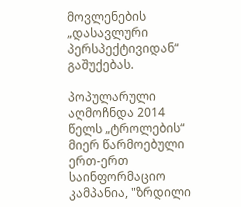მოვლენების „დასავლური პერსპექტივიდან“ გაშუქებას.

პოპულარული აღმოჩნდა 2014 წელს „ტროლების“ მიერ წარმოებული ერთ-ერთ საინფორმაციო კამპანია, "ზრდილი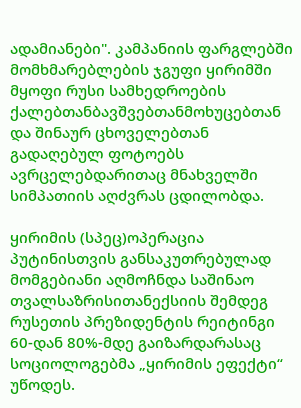ადამიანები". კამპანიის ფარგლებში მომხმარებლების ჯგუფი ყირიმში მყოფი რუსი სამხედროების ქალებთანბავშვებთანმოხუცებთან და შინაურ ცხოველებთან გადაღებულ ფოტოებს ავრცელებდარითაც მნახველში სიმპათიის აღძვრას ცდილობდა.

ყირიმის (სპეც)ოპერაცია პუტინისთვის განსაკუთრებულად მომგებიანი აღმოჩნდა საშინაო თვალსაზრისითანექსიის შემდეგ რუსეთის პრეზიდენტის რეიტინგი 60-დან 80%-მდე გაიზარდარასაც სოციოლოგებმა „ყირიმის ეფექტი“ უწოდეს.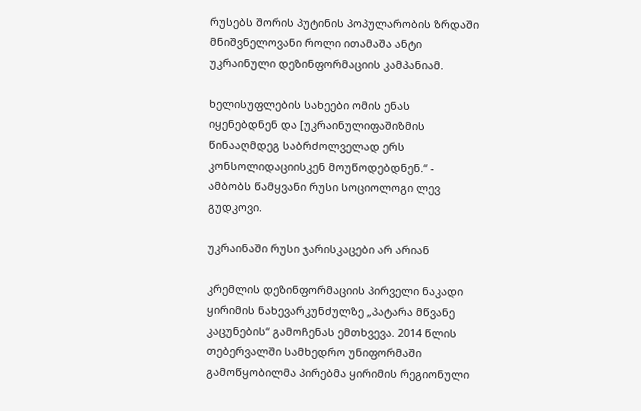რუსებს შორის პუტინის პოპულარობის ზრდაში მნიშვნელოვანი როლი ითამაშა ანტი უკრაინული დეზინფორმაციის კამპანიამ.

ხელისუფლების სახეები ომის ენას იყენებდნენ და [უკრაინულიფაშიზმის წინააღმდეგ საბრძოლველად ერს კონსოლიდაციისკენ მოუწოდებდნენ.“ - ამბობს წამყვანი რუსი სოციოლოგი ლევ გუდკოვი.

უკრაინაში რუსი ჯარისკაცები არ არიან

კრემლის დეზინფორმაციის პირველი ნაკადი ყირიმის ნახევარკუნძულზე „პატარა მწვანე კაცუნების“ გამოჩენას ემთხვევა. 2014 წლის თებერვალში სამხედრო უნიფორმაში გამოწყობილმა პირებმა ყირიმის რეგიონული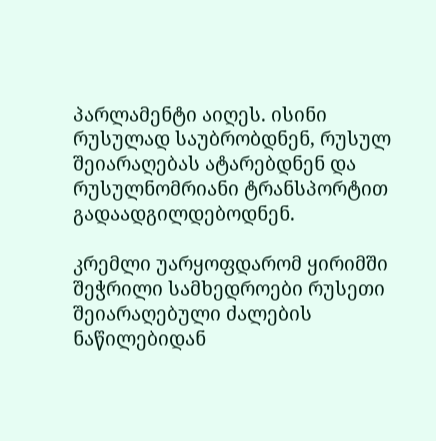პარლამენტი აიღეს. ისინი რუსულად საუბრობდნენ, რუსულ შეიარაღებას ატარებდნენ და რუსულნომრიანი ტრანსპორტით გადაადგილდებოდნენ.

კრემლი უარყოფდარომ ყირიმში შეჭრილი სამხედროები რუსეთი შეიარაღებული ძალების ნაწილებიდან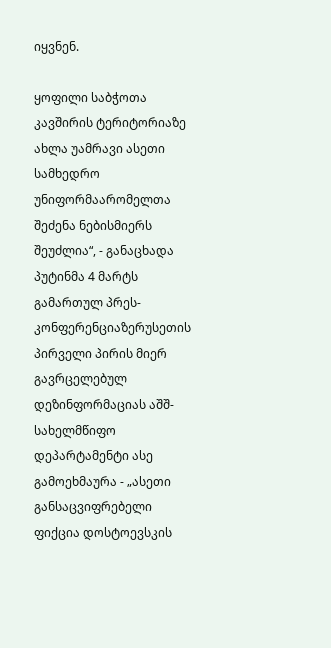იყვნენ.

ყოფილი საბჭოთა კავშირის ტერიტორიაზე ახლა უამრავი ასეთი სამხედრო უნიფორმაარომელთა შეძენა ნებისმიერს შეუძლია“, - განაცხადა პუტინმა 4 მარტს გამართულ პრეს-კონფერენციაზერუსეთის პირველი პირის მიერ გავრცელებულ დეზინფორმაციას აშშ- სახელმწიფო დეპარტამენტი ასე გამოეხმაურა - „ასეთი განსაცვიფრებელი ფიქცია დოსტოევსკის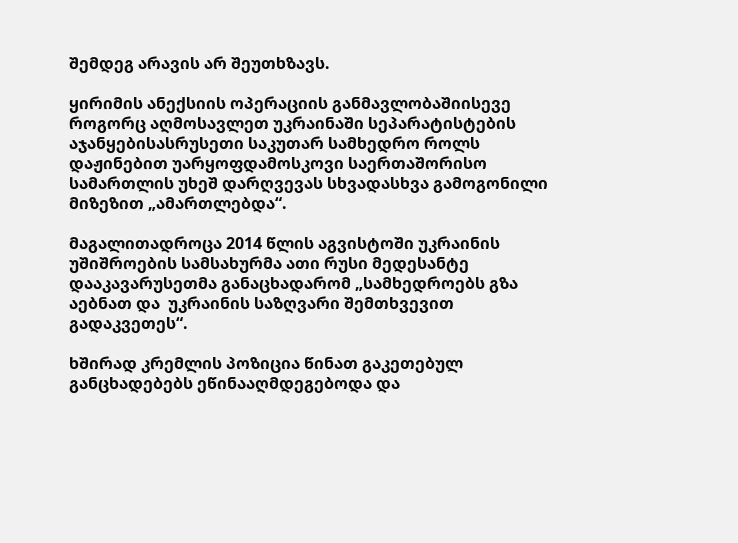შემდეგ არავის არ შეუთხზავს.

ყირიმის ანექსიის ოპერაციის განმავლობაშიისევე როგორც აღმოსავლეთ უკრაინაში სეპარატისტების აჯანყებისასრუსეთი საკუთარ სამხედრო როლს დაჟინებით უარყოფდამოსკოვი საერთაშორისო სამართლის უხეშ დარღვევას სხვადასხვა გამოგონილი მიზეზით „ამართლებდა“.

მაგალითადროცა 2014 წლის აგვისტოში უკრაინის უშიშროების სამსახურმა ათი რუსი მედესანტე დააკავარუსეთმა განაცხადარომ „სამხედროებს გზა აებნათ და  უკრაინის საზღვარი შემთხვევით გადაკვეთეს“.

ხშირად კრემლის პოზიცია წინათ გაკეთებულ განცხადებებს ეწინააღმდეგებოდა და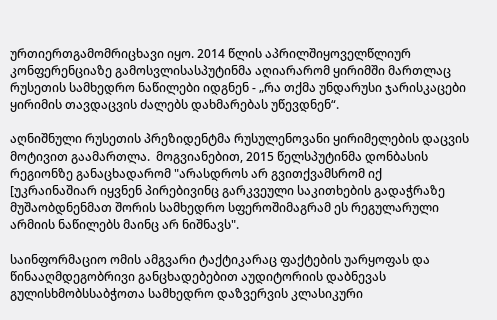ურთიერთგამომრიცხავი იყო. 2014 წლის აპრილშიყოველწლიურ კონფერენციაზე გამოსვლისასპუტინმა აღიარარომ ყირიმში მართლაც რუსეთის სამხედრო ნაწილები იდგნენ - „რა თქმა უნდარუსი ჯარისკაცები ყირიმის თავდაცვის ძალებს დახმარებას უწევდნენ“.

აღნიშნული რუსეთის პრეზიდენტმა რუსულენოვანი ყირიმელების დაცვის მოტივით გაამართლა.  მოგვიანებით, 2015 წელსპუტინმა დონბასის რეგიონზე განაცხადარომ "არასდროს არ გვითქვამსრომ იქ [უკრაინაშიარ იყვნენ პირებივინც გარკვეული საკითხების გადაჭრაზე მუშაობდნენმათ შორის სამხედრო სფეროშიმაგრამ ეს რეგულარული არმიის ნაწილებს მაინც არ ნიშნავს".

საინფორმაციო ომის ამგვარი ტაქტიკარაც ფაქტების უარყოფას და წინააღმდეგობრივი განცხადებებით აუდიტორიის დაბნევას გულისხმობსსაბჭოთა სამხედრო დაზვერვის კლასიკური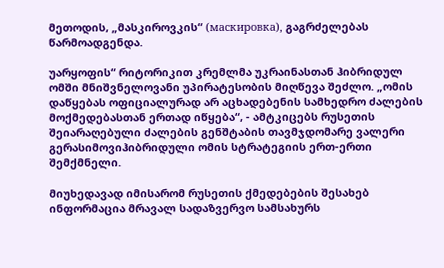მეთოდის, „მასკიროვკის“ (маскировка), გაგრძელებას წარმოადგენდა.

უარყოფის“ რიტორიკით კრემლმა უკრაინასთან ჰიბრიდულ ომში მნიშვნელოვანი უპირატესობის მიღწევა შეძლო. „ომის დაწყებას ოფიციალურად არ აცხადებენის სამხედრო ძალების მოქმედებასთან ერთად იწყება“, - ამტკიცებს რუსეთის შეიარაღებული ძალების გენშტაბის თავმჯდომარე ვალერი გერასიმოვიჰიბრიდული ომის სტრატეგიის ერთ-ერთი შემქმნელი.

მიუხედავად იმისარომ რუსეთის ქმედებების შესახებ ინფორმაცია მრავალ სადაზვერვო სამსახურს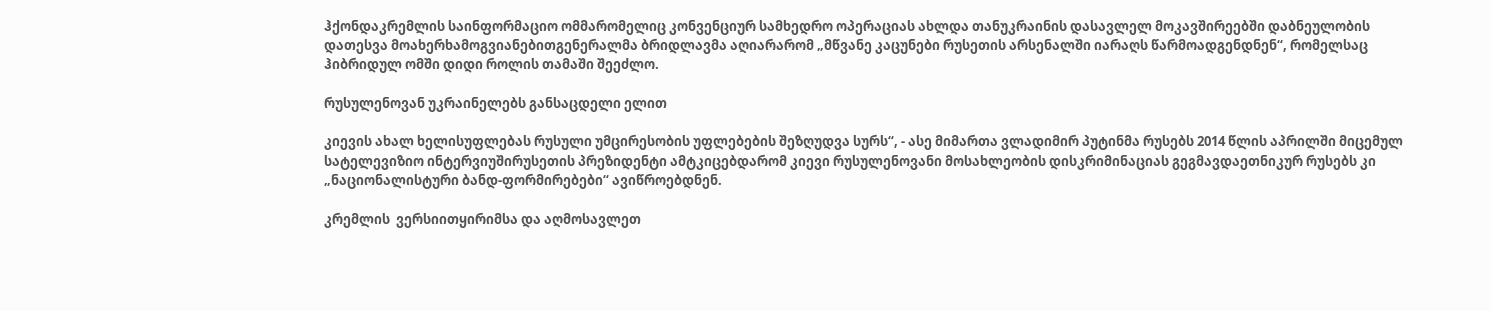ჰქონდაკრემლის საინფორმაციო ომმარომელიც კონვენციურ სამხედრო ოპერაციას ახლდა თანუკრაინის დასავლელ მოკავშირეებში დაბნეულობის დათესვა მოახერხამოგვიანებითგენერალმა ბრიდლავმა აღიარარომ „მწვანე კაცუნები რუსეთის არსენალში იარაღს წარმოადგენდნენ“, რომელსაც ჰიბრიდულ ომში დიდი როლის თამაში შეეძლო.

რუსულენოვან უკრაინელებს განსაცდელი ელით

კიევის ახალ ხელისუფლებას რუსული უმცირესობის უფლებების შეზღუდვა სურს“, - ასე მიმართა ვლადიმირ პუტინმა რუსებს 2014 წლის აპრილში მიცემულ სატელევიზიო ინტერვიუშირუსეთის პრეზიდენტი ამტკიცებდარომ კიევი რუსულენოვანი მოსახლეობის დისკრიმინაციას გეგმავდაეთნიკურ რუსებს კი „ნაციონალისტური ბანდ-ფორმირებები“ ავიწროებდნენ.

კრემლის  ვერსიითყირიმსა და აღმოსავლეთ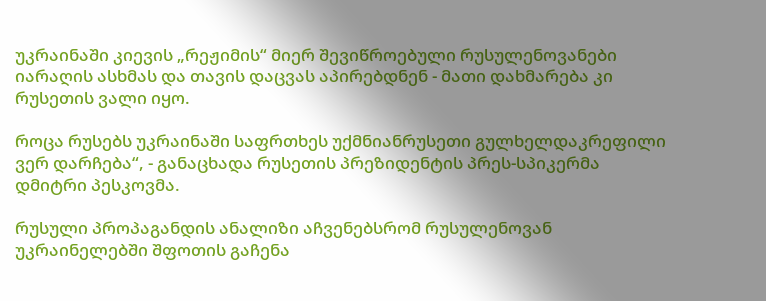უკრაინაში კიევის „რეჟიმის“ მიერ შევიწროებული რუსულენოვანები იარაღის ასხმას და თავის დაცვას აპირებდნენ - მათი დახმარება კი რუსეთის ვალი იყო.

როცა რუსებს უკრაინაში საფრთხეს უქმნიანრუსეთი გულხელდაკრეფილი ვერ დარჩება“, - განაცხადა რუსეთის პრეზიდენტის პრეს-სპიკერმა დმიტრი პესკოვმა.

რუსული პროპაგანდის ანალიზი აჩვენებსრომ რუსულენოვან უკრაინელებში შფოთის გაჩენა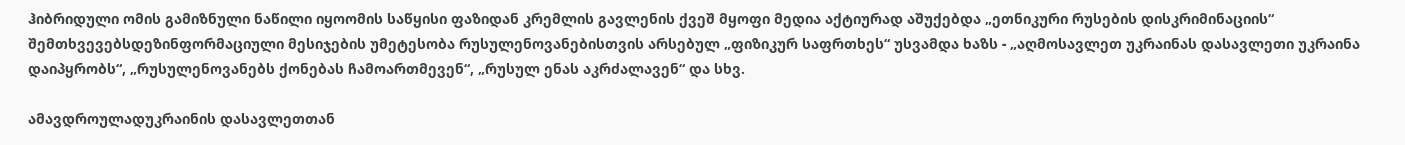ჰიბრიდული ომის გამიზნული ნაწილი იყოომის საწყისი ფაზიდან კრემლის გავლენის ქვეშ მყოფი მედია აქტიურად აშუქებდა „ეთნიკური რუსების დისკრიმინაციის“ შემთხვევებსდეზინფორმაციული მესიჯების უმეტესობა რუსულენოვანებისთვის არსებულ „ფიზიკურ საფრთხეს“ უსვამდა ხაზს - „აღმოსავლეთ უკრაინას დასავლეთი უკრაინა დაიპყრობს“, „რუსულენოვანებს ქონებას ჩამოართმევენ“, „რუსულ ენას აკრძალავენ“ და სხვ.

ამავდროულადუკრაინის დასავლეთთან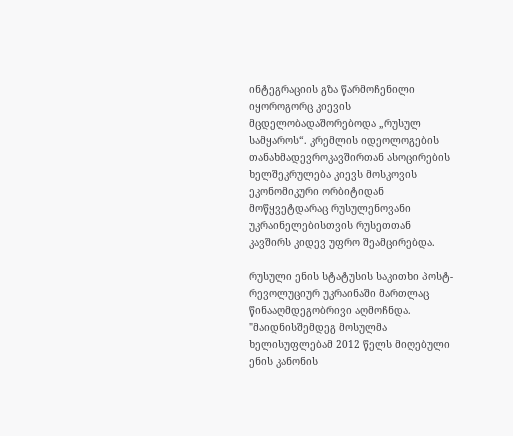ინტეგრაციის გზა წარმოჩენილი იყოროგორც კიევის მცდელობადაშორებოდა „რუსულ სამყაროს“. კრემლის იდეოლოგების თანახმადევროკავშირთან ასოცირების ხელშეკრულება კიევს მოსკოვის ეკონომიკური ორბიტიდან მოწყვეტდარაც რუსულენოვანი უკრაინელებისთვის რუსეთთან კავშირს კიდევ უფრო შეამცირებდა.

რუსული ენის სტატუსის საკითხი პოსტ-რევოლუციურ უკრაინაში მართლაც წინააღმდეგობრივი აღმოჩნდა. "მაიდნისშემდეგ მოსულმა ხელისუფლებამ 2012 წელს მიღებული ენის კანონის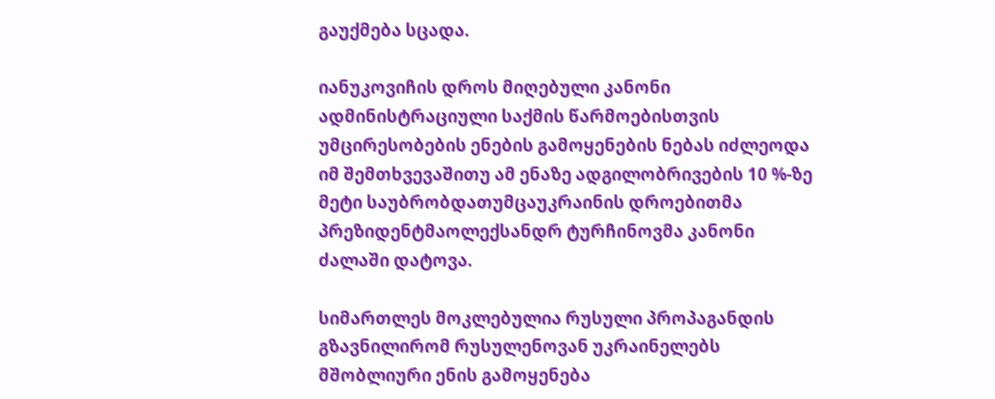გაუქმება სცადა.

იანუკოვიჩის დროს მიღებული კანონი ადმინისტრაციული საქმის წარმოებისთვის უმცირესობების ენების გამოყენების ნებას იძლეოდა იმ შემთხვევაშითუ ამ ენაზე ადგილობრივების 10 %-ზე მეტი საუბრობდათუმცაუკრაინის დროებითმა პრეზიდენტმაოლექსანდრ ტურჩინოვმა კანონი ძალაში დატოვა.

სიმართლეს მოკლებულია რუსული პროპაგანდის გზავნილირომ რუსულენოვან უკრაინელებს მშობლიური ენის გამოყენება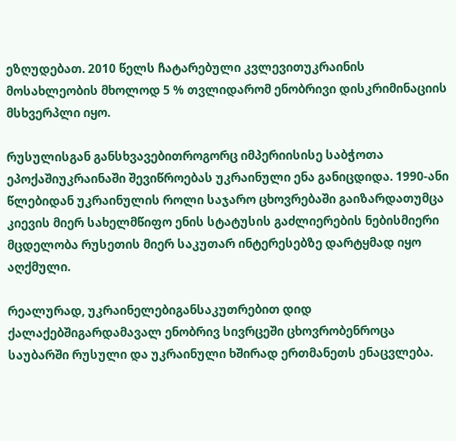ეზღუდებათ. 2010 წელს ჩატარებული კვლევითუკრაინის მოსახლეობის მხოლოდ 5 % თვლიდარომ ენობრივი დისკრიმინაციის მსხვერპლი იყო.

რუსულისგან განსხვავებითროგორც იმპერიისისე საბჭოთა ეპოქაშიუკრაინაში შევიწროებას უკრაინული ენა განიცდიდა. 1990-ანი წლებიდან უკრაინულის როლი საჯარო ცხოვრებაში გაიზარდათუმცა კიევის მიერ სახელმწიფო ენის სტატუსის გაძლიერების ნებისმიერი მცდელობა რუსეთის მიერ საკუთარ ინტერესებზე დარტყმად იყო აღქმული.

რეალურად, უკრაინელებიგანსაკუთრებით დიდ ქალაქებშიგარდამავალ ენობრივ სივრცეში ცხოვრობენროცა საუბარში რუსული და უკრაინული ხშირად ერთმანეთს ენაცვლება.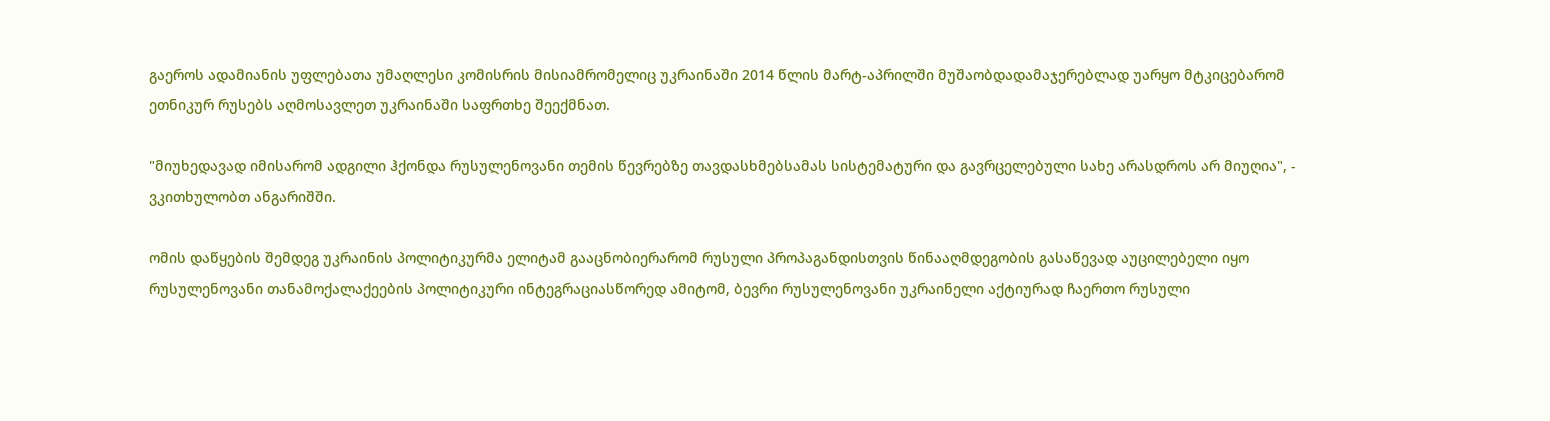გაეროს ადამიანის უფლებათა უმაღლესი კომისრის მისიამრომელიც უკრაინაში 2014 წლის მარტ-აპრილში მუშაობდადამაჯერებლად უარყო მტკიცებარომ ეთნიკურ რუსებს აღმოსავლეთ უკრაინაში საფრთხე შეექმნათ.

"მიუხედავად იმისარომ ადგილი ჰქონდა რუსულენოვანი თემის წევრებზე თავდასხმებსამას სისტემატური და გავრცელებული სახე არასდროს არ მიუღია", - ვკითხულობთ ანგარიშში.

ომის დაწყების შემდეგ უკრაინის პოლიტიკურმა ელიტამ გააცნობიერარომ რუსული პროპაგანდისთვის წინააღმდეგობის გასაწევად აუცილებელი იყო რუსულენოვანი თანამოქალაქეების პოლიტიკური ინტეგრაციასწორედ ამიტომ, ბევრი რუსულენოვანი უკრაინელი აქტიურად ჩაერთო რუსული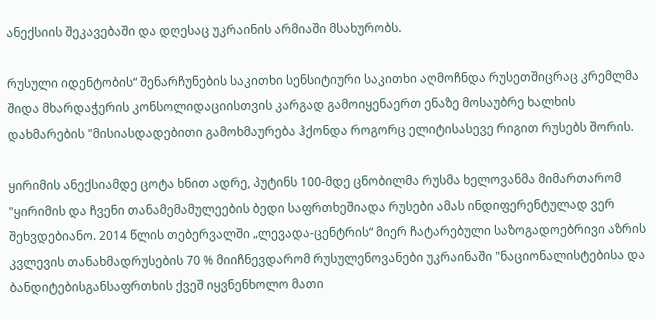ანექსიის შეკავებაში და დღესაც უკრაინის არმიაში მსახურობს.

რუსული იდენტობის“ შენარჩუნების საკითხი სენსიტიური საკითხი აღმოჩნდა რუსეთშიცრაც კრემლმა შიდა მხარდაჭერის კონსოლიდაციისთვის კარგად გამოიყენაერთ ენაზე მოსაუბრე ხალხის დახმარების "მისიასდადებითი გამოხმაურება ჰქონდა როგორც ელიტისასევე რიგით რუსებს შორის.

ყირიმის ანექსიამდე ცოტა ხნით ადრე, პუტინს 100-მდე ცნობილმა რუსმა ხელოვანმა მიმართარომ "ყირიმის და ჩვენი თანამემამულეების ბედი საფრთხეშიადა რუსები ამას ინდიფერენტულად ვერ შეხვდებიანო. 2014 წლის თებერვალში „ლევადა-ცენტრის“ მიერ ჩატარებული საზოგადოებრივი აზრის კვლევის თანახმადრუსების 70 % მიიჩნევდარომ რუსულენოვანები უკრაინაში "ნაციონალისტებისა და ბანდიტებისგანსაფრთხის ქვეშ იყვნენხოლო მათი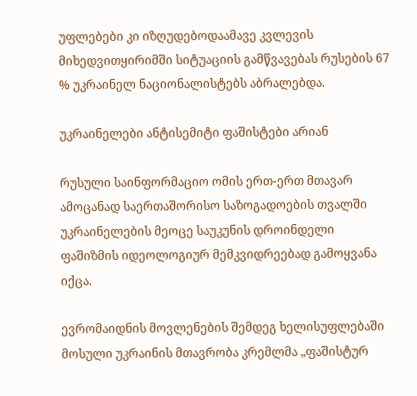უფლებები კი იზღუდებოდაამავე კვლევის მიხედვითყირიმში სიტუაციის გამწვავებას რუსების 67 % უკრაინელ ნაციონალისტებს აბრალებდა.

უკრაინელები ანტისემიტი ფაშისტები არიან

რუსული საინფორმაციო ომის ერთ-ერთ მთავარ ამოცანად საერთაშორისო საზოგადოების თვალში უკრაინელების მეოცე საუკუნის დროინდელი ფაშიზმის იდეოლოგიურ მემკვიდრეებად გამოყვანა იქცა.

ევრომაიდნის მოვლენების შემდეგ ხელისუფლებაში მოსული უკრაინის მთავრობა კრემლმა „ფაშისტურ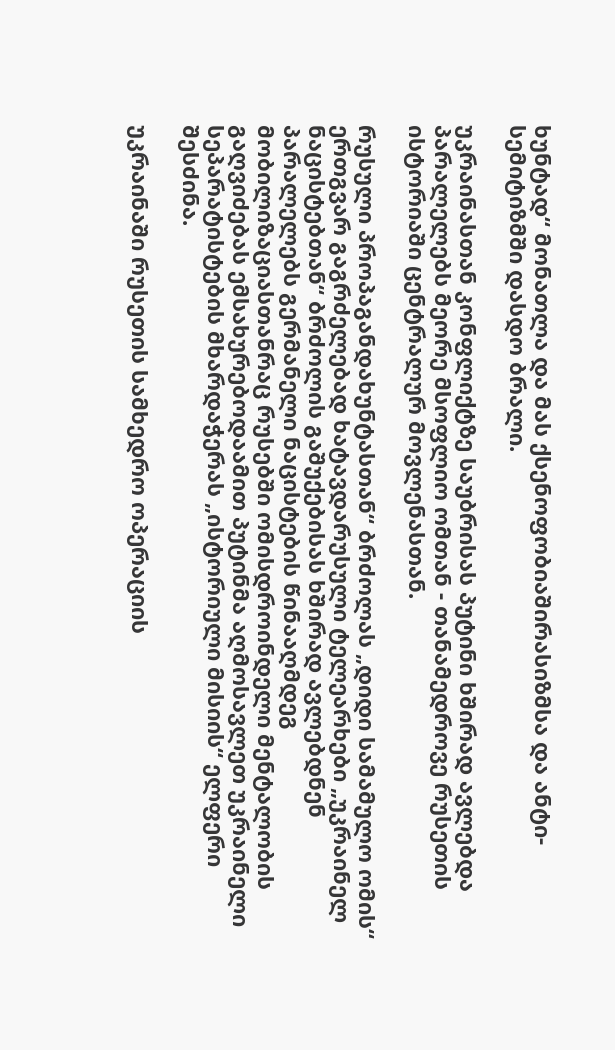ხუნტად“ მონათლა და მას ქსენოფობიაშირასიზმსა და ანტი-სემიტიზმში დასდო ბრალი.

უკრაინასთან კონფლიქტზე საუბრისას პუტინი ხშირად ავლებდა პარალელებს მეორე მსოფლიო ომთან - თანამედროვე რუსეთის ისტორიაში ცენტრალურ მოვლენასთან.

რუსული პროპაგანდახუნტასთან“ ბრძოლას „დიდი სამამულო ომის“ ერთგვარ გაგრძელებად ხატავდარუსული ტელეარხები „უკრაინელ ნაცისტებთან“ ბრძოლის გაშუქებისას ხშირად ავლებდნენ პარალელებს გერმანელი ნაცისტების წინააღმდეგ მობილიზაციასთანრაც რუსებში ომისდროინდელი მენტალობის გაღვიძებას ემსახურებოდაამით პუტინმა აღმოსავლეთ უკრაინელი სეპარატისტების მხარდაჭერას „ისტორიული მისიის“ ელფერი შესძინა.

უკრაინაში რუსეთის სამხედრო ოპერაციის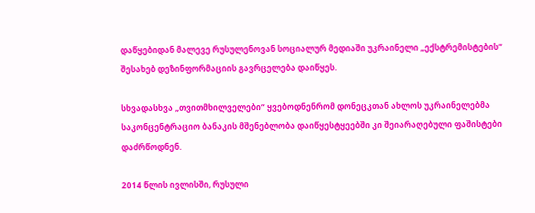დაწყებიდან მალევე რუსულენოვან სოციალურ მედიაში უკრაინელი „ექსტრემისტების“ შესახებ დეზინფორმაციის გავრცელება დაიწყეს.

სხვადასხვა „თვითმხილველები“ ყვებოდნენრომ დონეცკთან ახლოს უკრაინელებმა საკონცენტრაციო ბანაკის მშენებლობა დაიწყესტყეებში კი შეიარაღებული ფაშისტები დაძრწოდნენ.

2014 წლის ივლისში, რუსული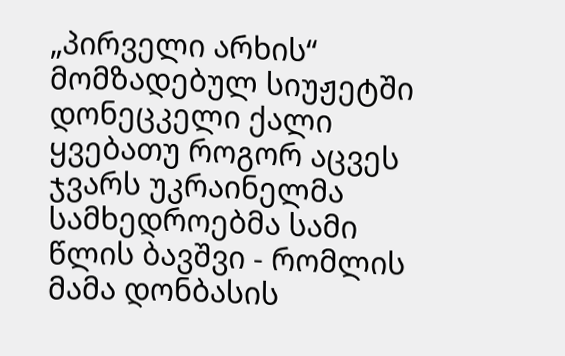„პირველი არხის“ მომზადებულ სიუჟეტში დონეცკელი ქალი ყვებათუ როგორ აცვეს ჯვარს უკრაინელმა სამხედროებმა სამი წლის ბავშვი - რომლის მამა დონბასის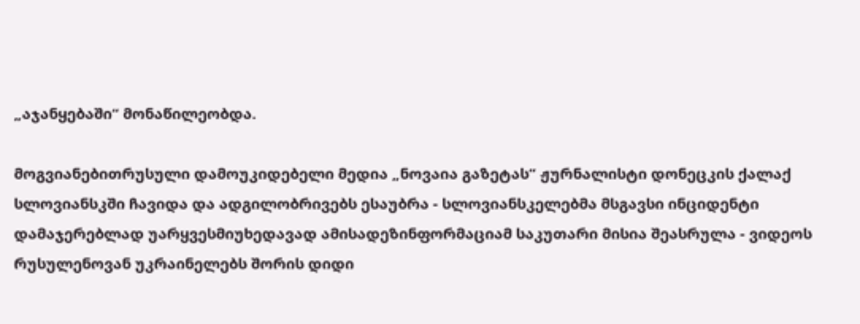„აჯანყებაში“ მონაწილეობდა.

მოგვიანებითრუსული დამოუკიდებელი მედია „ნოვაია გაზეტას“ ჟურნალისტი დონეცკის ქალაქ სლოვიანსკში ჩავიდა და ადგილობრივებს ესაუბრა - სლოვიანსკელებმა მსგავსი ინციდენტი დამაჯერებლად უარყვესმიუხედავად ამისადეზინფორმაციამ საკუთარი მისია შეასრულა - ვიდეოს რუსულენოვან უკრაინელებს შორის დიდი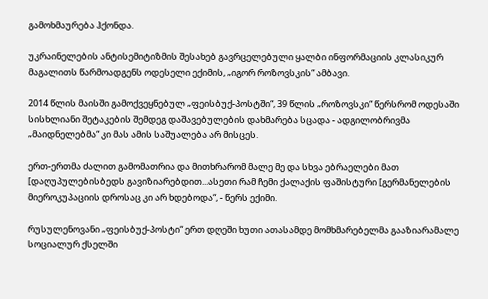გამოხმაურება ჰქონდა.

უკრაინელების ანტისემიტიზმის შესახებ გავრცელებული ყალბი ინფორმაციის კლასიკურ მაგალითს წარმოადგენს ოდესელი ექიმის, „იგორ როზოვსკის“ ამბავი.

2014 წლის მაისში გამოქვეყნებულ „ფეისბუქ-პოსტში“, 39 წლის „როზოვსკი“ წერსრომ ოდესაში სისხლიანი შეტაკების შემდეგ დაშავებულების დახმარება სცადა - ადგილობრივმა „მაიდნელებმა“ კი მას ამის საშუალება არ მისცეს.

ერთ-ერთმა ძალით გამომათრია და მითხრარომ მალე მე და სხვა ებრაელები მათ [დაღუპულებისბედს გავიზიარებდით...ასეთი რამ ჩემი ქალაქის ფაშისტური [გერმანელების მიეროკუპაციის დროსაც კი არ ხდებოდა“, - წერს ექიმი.

რუსულენოვანი „ფეისბუქ-პოსტი“ ერთ დღეში ხუთი ათასამდე მომხმარებელმა გააზიარამალე სოციალურ ქსელში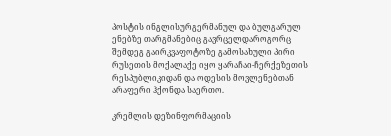პოსტის ინგლისურგერმანულ და ბულგარულ ენებზე თარგმანებიც გავრცელდაროგორც შემდეგ გაირკვაფოტოზე გამოსახული პირი რუსეთის მოქალაქე იყო ყარაჩაი-ჩერქეზეთის რესპუბლიკიდან და ოდესის მოვლენებთან არაფერი ჰქონდა საერთო.

კრემლის დეზინფორმაციის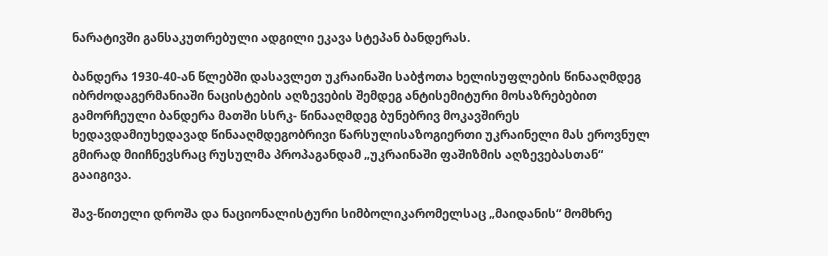ნარატივში განსაკუთრებული ადგილი ეკავა სტეპან ბანდერას.

ბანდერა 1930-40-ან წლებში დასავლეთ უკრაინაში საბჭოთა ხელისუფლების წინააღმდეგ იბრძოდაგერმანიაში ნაცისტების აღზევების შემდეგ ანტისემიტური მოსაზრებებით გამორჩეული ბანდერა მათში სსრკ- წინააღმდეგ ბუნებრივ მოკავშირეს ხედავდამიუხედავად წინააღმდეგობრივი წარსულისაზოგიერთი უკრაინელი მას ეროვნულ გმირად მიიჩნევსრაც რუსულმა პროპაგანდამ „უკრაინაში ფაშიზმის აღზევებასთან“ გააიგივა.

შავ-წითელი დროშა და ნაციონალისტური სიმბოლიკარომელსაც „მაიდანის“ მომხრე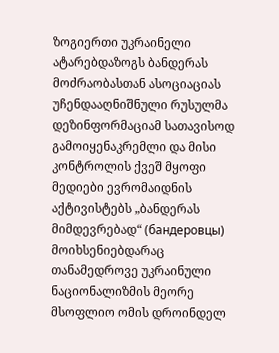ზოგიერთი უკრაინელი ატარებდაზოგს ბანდერას მოძრაობასთან ასოციაციას უჩენდააღნიშნული რუსულმა დეზინფორმაციამ სათავისოდ გამოიყენაკრემლი და მისი კონტროლის ქვეშ მყოფი მედიები ევრომაიდნის აქტივისტებს „ბანდერას მიმდევრებად“ (бандеровцы) მოიხსენიებდარაც თანამედროვე უკრაინული ნაციონალიზმის მეორე მსოფლიო ომის დროინდელ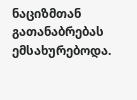ნაციზმთან გათანაბრებას ემსახურებოდა.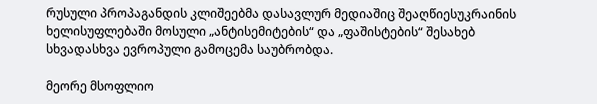რუსული პროპაგანდის კლიშეებმა დასავლურ მედიაშიც შეაღწიესუკრაინის ხელისუფლებაში მოსული „ანტისემიტების“ და „ფაშისტების“ შესახებ სხვადასხვა ევროპული გამოცემა საუბრობდა.

მეორე მსოფლიო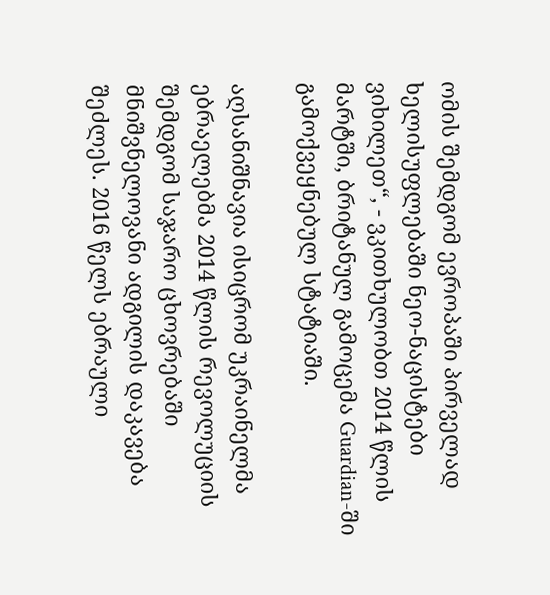ომის შემდგომ ევროპაში პირველად ხელისუფლებაში ნეო-ნაცისტები ვიხილეთ“, - ვკითხულობთ 2014 წლის მარტში, ბრიტანულ გამოცემა Guardian-ში გამოქვეყნებულ სტატიაში.

აღსანიშნავია ისიცრომ უკრაინელმა ებრაელებმა 2014 წლის რევოლუციის შემდგომ საჯარო ცხოვრებაში მნიშვნელოვანი ადგილის დაკავება შეძლეს. 2016 წელს ებრაული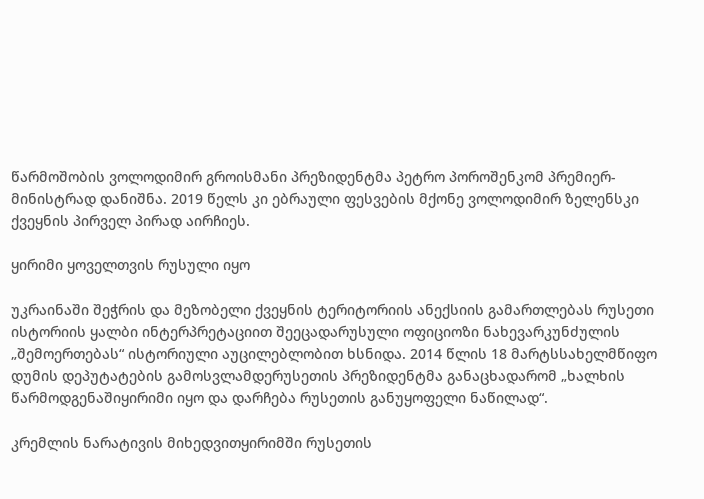წარმოშობის ვოლოდიმირ გროისმანი პრეზიდენტმა პეტრო პოროშენკომ პრემიერ-მინისტრად დანიშნა. 2019 წელს კი ებრაული ფესვების მქონე ვოლოდიმირ ზელენსკი ქვეყნის პირველ პირად აირჩიეს.

ყირიმი ყოველთვის რუსული იყო

უკრაინაში შეჭრის და მეზობელი ქვეყნის ტერიტორიის ანექსიის გამართლებას რუსეთი ისტორიის ყალბი ინტერპრეტაციით შეეცადარუსული ოფიციოზი ნახევარკუნძულის „შემოერთებას“ ისტორიული აუცილებლობით ხსნიდა. 2014 წლის 18 მარტსსახელმწიფო დუმის დეპუტატების გამოსვლამდერუსეთის პრეზიდენტმა განაცხადარომ „ხალხის წარმოდგენაშიყირიმი იყო და დარჩება რუსეთის განუყოფელი ნაწილად“.

კრემლის ნარატივის მიხედვითყირიმში რუსეთის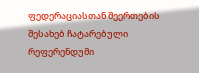ფედერაციასთან შეერთების შესახებ ჩატარებული რეფერენდუმი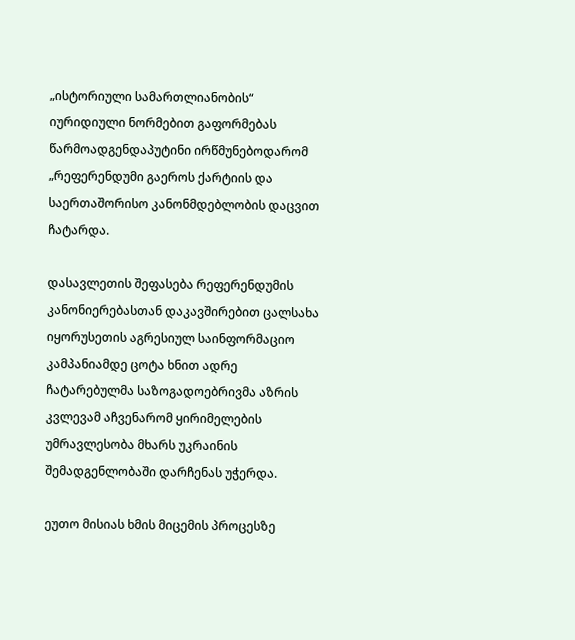„ისტორიული სამართლიანობის“ იურიდიული ნორმებით გაფორმებას წარმოადგენდაპუტინი ირწმუნებოდარომ „რეფერენდუმი გაეროს ქარტიის და საერთაშორისო კანონმდებლობის დაცვით ჩატარდა.

დასავლეთის შეფასება რეფერენდუმის კანონიერებასთან დაკავშირებით ცალსახა იყორუსეთის აგრესიულ საინფორმაციო კამპანიამდე ცოტა ხნით ადრე ჩატარებულმა საზოგადოებრივმა აზრის კვლევამ აჩვენარომ ყირიმელების უმრავლესობა მხარს უკრაინის შემადგენლობაში დარჩენას უჭერდა.

ეუთო მისიას ხმის მიცემის პროცესზე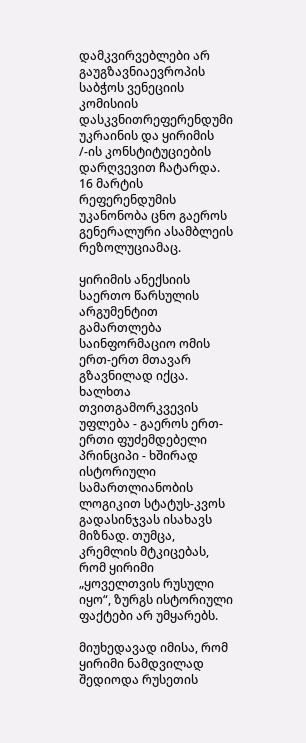დამკვირვებლები არ გაუგზავნიაევროპის საბჭოს ვენეციის კომისიის დასკვნითრეფერენდუმი უკრაინის და ყირიმის /-ის კონსტიტუციების დარღვევით ჩატარდა. 16 მარტის რეფერენდუმის უკანონობა ცნო გაეროს გენერალური ასამბლეის რეზოლუციამაც.

ყირიმის ანექსიის საერთო წარსულის არგუმენტით გამართლება საინფორმაციო ომის ერთ-ერთ მთავარ გზავნილად იქცა. ხალხთა თვითგამორკვევის უფლება - გაეროს ერთ-ერთი ფუძემდებელი პრინციპი - ხშირად ისტორიული სამართლიანობის ლოგიკით სტატუს-კვოს გადასინჯვას ისახავს მიზნად. თუმცა, კრემლის მტკიცებას, რომ ყირიმი „ყოველთვის რუსული იყო“, ზურგს ისტორიული ფაქტები არ უმყარებს.

მიუხედავად იმისა, რომ ყირიმი ნამდვილად შედიოდა რუსეთის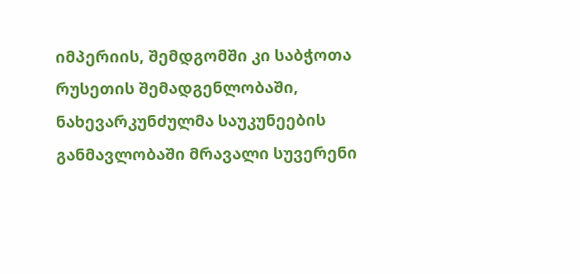იმპერიის, შემდგომში კი საბჭოთა რუსეთის შემადგენლობაში, ნახევარკუნძულმა საუკუნეების განმავლობაში მრავალი სუვერენი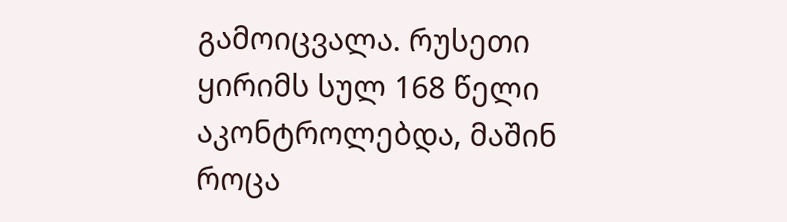გამოიცვალა. რუსეთი ყირიმს სულ 168 წელი აკონტროლებდა, მაშინ როცა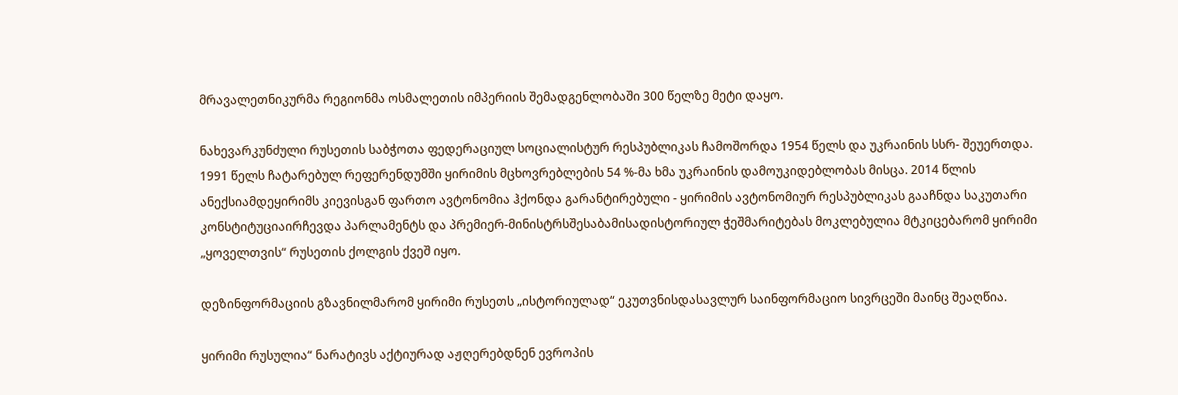მრავალეთნიკურმა რეგიონმა ოსმალეთის იმპერიის შემადგენლობაში 300 წელზე მეტი დაყო.

ნახევარკუნძული რუსეთის საბჭოთა ფედერაციულ სოციალისტურ რესპუბლიკას ჩამოშორდა 1954 წელს და უკრაინის სსრ- შეუერთდა. 1991 წელს ჩატარებულ რეფერენდუმში ყირიმის მცხოვრებლების 54 %-მა ხმა უკრაინის დამოუკიდებლობას მისცა. 2014 წლის ანექსიამდეყირიმს კიევისგან ფართო ავტონომია ჰქონდა გარანტირებული - ყირიმის ავტონომიურ რესპუბლიკას გააჩნდა საკუთარი კონსტიტუციაირჩევდა პარლამენტს და პრემიერ-მინისტრსშესაბამისადისტორიულ ჭეშმარიტებას მოკლებულია მტკიცებარომ ყირიმი „ყოველთვის“ რუსეთის ქოლგის ქვეშ იყო.

დეზინფორმაციის გზავნილმარომ ყირიმი რუსეთს „ისტორიულად“ ეკუთვნისდასავლურ საინფორმაციო სივრცეში მაინც შეაღწია.

ყირიმი რუსულია“ ნარატივს აქტიურად აჟღერებდნენ ევროპის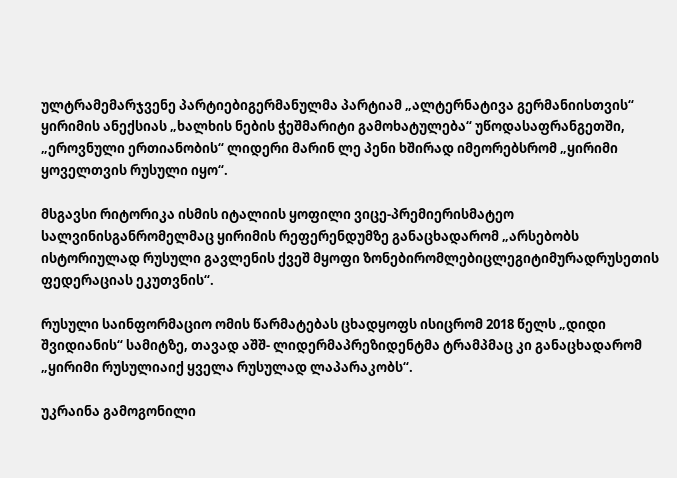ულტრამემარჯვენე პარტიებიგერმანულმა პარტიამ „ალტერნატივა გერმანიისთვის“ ყირიმის ანექსიას „ხალხის ნების ჭეშმარიტი გამოხატულება“ უწოდასაფრანგეთში, „ეროვნული ერთიანობის“ ლიდერი მარინ ლე პენი ხშირად იმეორებსრომ „ყირიმი ყოველთვის რუსული იყო“.

მსგავსი რიტორიკა ისმის იტალიის ყოფილი ვიცე-პრემიერისმატეო სალვინისგანრომელმაც ყირიმის რეფერენდუმზე განაცხადარომ „არსებობს ისტორიულად რუსული გავლენის ქვეშ მყოფი ზონებირომლებიცლეგიტიმურადრუსეთის ფედერაციას ეკუთვნის“.

რუსული საინფორმაციო ომის წარმატებას ცხადყოფს ისიცრომ 2018 წელს „დიდი შვიდიანის“ სამიტზე, თავად აშშ- ლიდერმაპრეზიდენტმა ტრამპმაც კი განაცხადარომ „ყირიმი რუსულიაიქ ყველა რუსულად ლაპარაკობს“.

უკრაინა გამოგონილი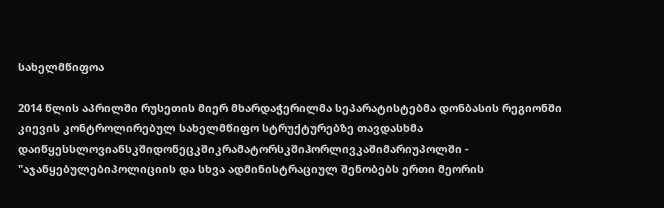სახელმწიფოა

2014 წლის აპრილში რუსეთის მიერ მხარდაჭერილმა სეპარატისტებმა დონბასის რეგიონში კიევის კონტროლირებულ სახელმწიფო სტრუქტურებზე თავდასხმა დაიწყესსლოვიანსკშიდონეცკშიკრამატორსკშიჰორლივკაშიმარიუპოლში - "აჯანყებულებიპოლიციის და სხვა ადმინისტრაციულ შენობებს ერთი მეორის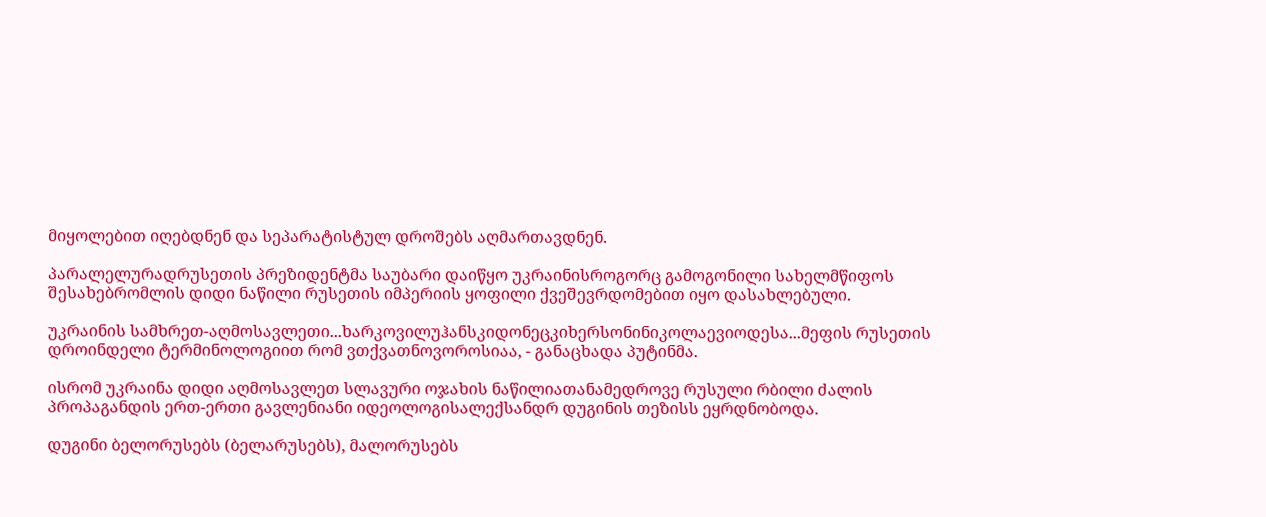მიყოლებით იღებდნენ და სეპარატისტულ დროშებს აღმართავდნენ.

პარალელურადრუსეთის პრეზიდენტმა საუბარი დაიწყო უკრაინისროგორც გამოგონილი სახელმწიფოს შესახებრომლის დიდი ნაწილი რუსეთის იმპერიის ყოფილი ქვეშევრდომებით იყო დასახლებული.

უკრაინის სამხრეთ-აღმოსავლეთი...ხარკოვილუჰანსკიდონეცკიხერსონინიკოლაევიოდესა...მეფის რუსეთის დროინდელი ტერმინოლოგიით რომ ვთქვათნოვოროსიაა, - განაცხადა პუტინმა.

ისრომ უკრაინა დიდი აღმოსავლეთ სლავური ოჯახის ნაწილიათანამედროვე რუსული რბილი ძალის პროპაგანდის ერთ-ერთი გავლენიანი იდეოლოგისალექსანდრ დუგინის თეზისს ეყრდნობოდა.

დუგინი ბელორუსებს (ბელარუსებს), მალორუსებს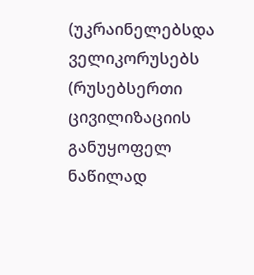(უკრაინელებსდა ველიკორუსებს (რუსებსერთი ცივილიზაციის განუყოფელ ნაწილად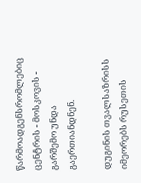წარმოადგენსრომლებიც ცენტრის - მოსკოვის - გარშემო უნდა გაერთიანდნენ.

დუგინის თვალსაზრისს იმეორებს რუსეთის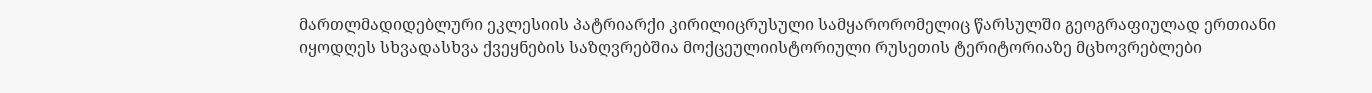მართლმადიდებლური ეკლესიის პატრიარქი კირილიცრუსული სამყარორომელიც წარსულში გეოგრაფიულად ერთიანი იყოდღეს სხვადასხვა ქვეყნების საზღვრებშია მოქცეულიისტორიული რუსეთის ტერიტორიაზე მცხოვრებლები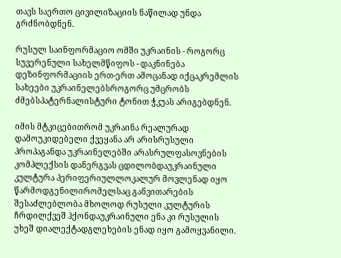თავს საერთო ცივილიზაციის ნაწილად უნდა გრძნობდნენ.

რუსულ საინფორმაციო ომში უკრაინის - როგორც სუვერენული სახელმწიფოს - დაკნინება დეზინფორმაციის ერთ-ერთ ამოცანად იქცაკრემლის სახეები უკრაინელებსროგორც უმცრობს ძმებსპატერნალისტური ტონით ჭკუას არიგებდნენ.

იმის მტკიცებითრომ უკრაინა რეალურად დამოუკიდებელი ქვეყანა არ არისრუსული პროპაგანდა უკრაინელებში არასრულფასოვნების კომპლექსის დანერგვას ცდილობდაუკრაინული კულტურა პერიფერიულლოკალურ მოვლენად იყო წარმოდგენილირომელსაც განვითარების შესაძლებლობა მხოლოდ რუსული კულტურის ჩრდილქვეშ ჰქონდაუკრაინული ენა კი რუსულის უხეშ დიალექტადგლეხების ენად იყო გამოყვანილი.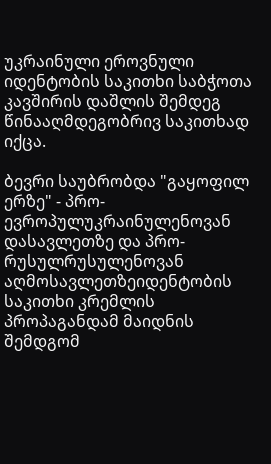უკრაინული ეროვნული იდენტობის საკითხი საბჭოთა კავშირის დაშლის შემდეგ წინააღმდეგობრივ საკითხად იქცა.

ბევრი საუბრობდა "გაყოფილ ერზე" - პრო-ევროპულუკრაინულენოვან დასავლეთზე და პრო-რუსულრუსულენოვან აღმოსავლეთზეიდენტობის საკითხი კრემლის პროპაგანდამ მაიდნის შემდგომ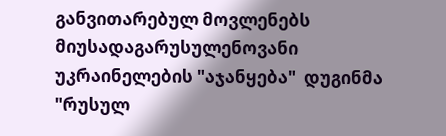განვითარებულ მოვლენებს მიუსადაგარუსულენოვანი უკრაინელების "აჯანყება"  დუგინმა "რუსულ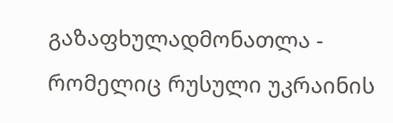გაზაფხულადმონათლა - რომელიც რუსული უკრაინის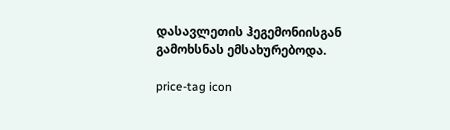დასავლეთის ჰეგემონიისგან გამოხსნას ემსახურებოდა.

price-tag icon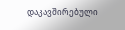დაკავშირებული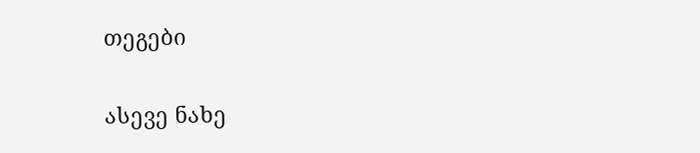თეგები

ასევე ნახე